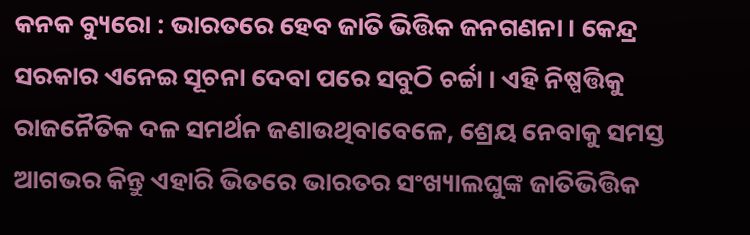କନକ ବ୍ୟୁରୋ : ଭାରତରେ ହେବ ଜାତି ଭିତ୍ତିକ ଜନଗଣନା । କେନ୍ଦ୍ର ସରକାର ଏନେଇ ସୂଚନା ଦେବା ପରେ ସବୁଠି ଚର୍ଚ୍ଚା । ଏହି ନିଷ୍ପତ୍ତିକୁ ରାଜନୈତିକ ଦଳ ସମର୍ଥନ ଜଣାଉଥିବାବେଳେ, ଶ୍ରେୟ ନେବାକୁ ସମସ୍ତ ଆଗଭର କିନ୍ତୁ ଏହାରି ଭିତରେ ଭାରତର ସଂଖ୍ୟାଲଘୁଙ୍କ ଜାତିଭିତ୍ତିକ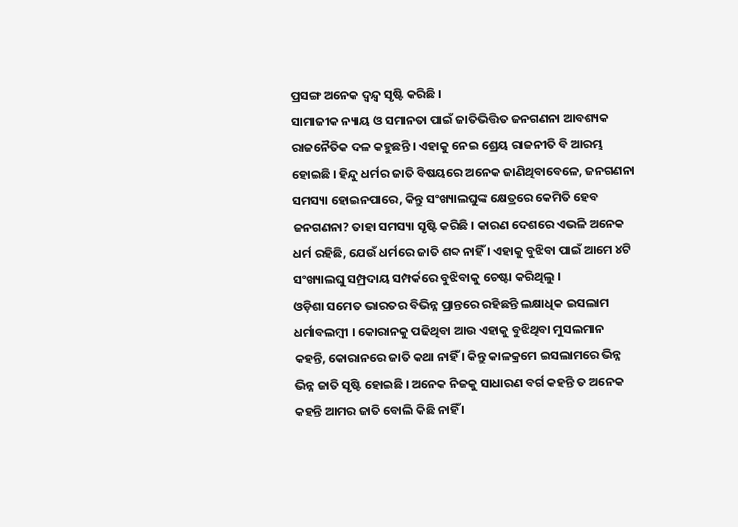ପ୍ରସଙ୍ଗ ଅନେକ ଦ୍ୱନ୍ଦ୍ୱ ସୃଷ୍ଟି କରିଛି ।
ସାମାଜୀକ ନ୍ୟାୟ ଓ ସମାନତା ପାଇଁ ଜାତିଭିତ୍ତିତ ଜନଗଣନା ଆବଶ୍ୟକ ରାଜନୈତିକ ଦଳ କହୁଛନ୍ତି । ଏହାକୁ ନେଇ ଶ୍ରେୟ ରାଜନୀତି ବି ଆରମ୍ଭ ହୋଇଛି । ହିନ୍ଦୁ ଧର୍ମର ଜାତି ବିଷୟରେ ଅନେକ ଜାଣିଥିବାବେଳେ, ଜନଗଣନା ସମସ୍ୟା ହୋଇନପାରେ, କିନ୍ତୁ ସଂଖ୍ୟାଲଘୁଙ୍କ କ୍ଷେତ୍ରରେ କେମିତି ହେବ ଜନଗଣନା? ତାହା ସମସ୍ୟା ସୃଷ୍ଟି କରିଛି । କାରଣ ଦେଶରେ ଏଭଳି ଅନେକ ଧର୍ମ ରହିଛି, ଯେଉଁ ଧର୍ମରେ ଜାତି ଶବ୍ଦ ନାହିଁ । ଏହାକୁ ବୁଝିବା ପାଇଁ ଆମେ ୪ଟି ସଂଖ୍ୟାଲଘୁ ସମ୍ପ୍ରଦାୟ ସମ୍ପର୍କରେ ବୁଝିବାକୁ ଚେଷ୍ଟା କରିଥିଲୁ ।
ଓଡ଼ିଶା ସମେତ ଭାରତର ବିଭିନ୍ନ ପ୍ରାନ୍ତରେ ରହିଛନ୍ତି ଲକ୍ଷାଧିକ ଇସଲାମ ଧର୍ମାବଲମ୍ବୀ । କୋରାନକୁ ପଢିଥିବା ଆଉ ଏହାକୁ ବୁଝିଥିବା ମୁସଲମାନ କହନ୍ତି, କୋରାନରେ ଜାତି କଥା ନାହିଁ । କିନ୍ତୁ କାଳକ୍ରମେ ଇସଲାମରେ ଭିନ୍ନ ଭିନ୍ନ ଜାତି ସୃଷ୍ଟି ହୋଇଛି । ଅନେକ ନିଜକୁ ସାଧାରଣ ବର୍ଗ କହନ୍ତି ତ ଅନେକ କହନ୍ତି ଆମର ଜାତି ବୋଲି କିଛି ନାହିଁ ।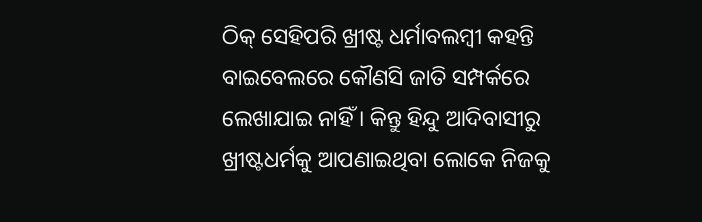ଠିକ୍ ସେହିପରି ଖ୍ରୀଷ୍ଟ ଧର୍ମାବଲମ୍ବୀ କହନ୍ତି ବାଇବେଲରେ କୌଣସି ଜାତି ସମ୍ପର୍କରେ ଲେଖାଯାଇ ନାହିଁ । କିନ୍ତୁ ହିନ୍ଦୁ ଆଦିବାସୀରୁ ଖ୍ରୀଷ୍ଟଧର୍ମକୁ ଆପଣାଇଥିବା ଲୋକେ ନିଜକୁ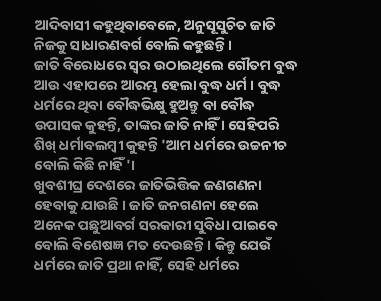ଆଦିବାସୀ କହୁଥିବାବେଳେ, ଅନୁସୂସୁଚିତ ଜାତି ନିଜକୁ ସାଧାରଣବର୍ଗ ବୋଲି କହୁଛନ୍ତି ।
ଜାତି ବିରୋଧରେ ସ୍ୱର ଉଠାଇଥିଲେ ଗୌତମ ବୁଦ୍ଧ ଆଉ ଏହାପରେ ଆରମ୍ଭ ହେଲା ବୁଦ୍ଧ ଧର୍ମ । ବୁଦ୍ଧ ଧର୍ମରେ ଥିବା ବୌଦ୍ଧଭିକ୍ଷୁ ହୁଅନ୍ତୁ ବା ବୌଦ୍ଧ ଉପାସକ କୁହନ୍ତି, ତାଙ୍କର ଜାତି ନାହିଁ । ସେହିପରି ଶିଖ୍ ଧର୍ମାବଲମ୍ବୀ କୁହନ୍ତି 'ଆମ ଧର୍ମରେ ଉଚ୍ଚନୀଚ ବୋଲି କିଛି ନାହିଁ'।
ଖୁବଶୀଘ୍ର ଦେଶରେ ଜାତିଭିତ୍ତିକ ଜଣଗଣନା ହେବାକୁ ଯାଉଛି । ଜାତି ଜନଗଣନା ହେଲେ ଅନେକ ପଛୁଆବର୍ଗ ସରକାରୀ ସୁବିଧା ପାଇବେ ବୋଲି ବିଶେଷଜ୍ଞ ମତ ଦେଉଛନ୍ତି । କିନ୍ତୁ ଯେଉଁ ଧର୍ମରେ ଜାତି ପ୍ରଥା ନାହିଁ, ସେହି ଧର୍ମରେ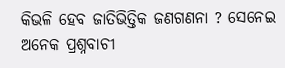କିଭଳି ହେବ ଜାତିଭିତ୍ତିକ ଜଣଗଣନା ? ସେନେଇ ଅନେକ ପ୍ରଶ୍ନବାଚୀ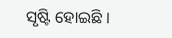ସୃଷ୍ଟି ହୋଇଛି ।